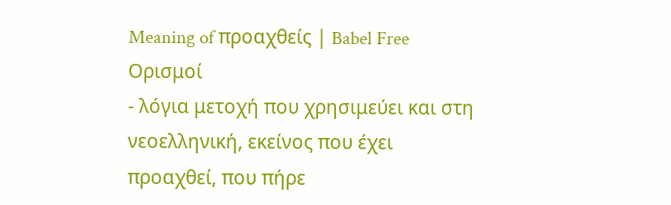Meaning of προαχθείς | Babel Free
Ορισμοί
- λόγια μετοχή που χρησιμεύει και στη νεοελληνική, εκείνος που έχει προαχθεί, που πήρε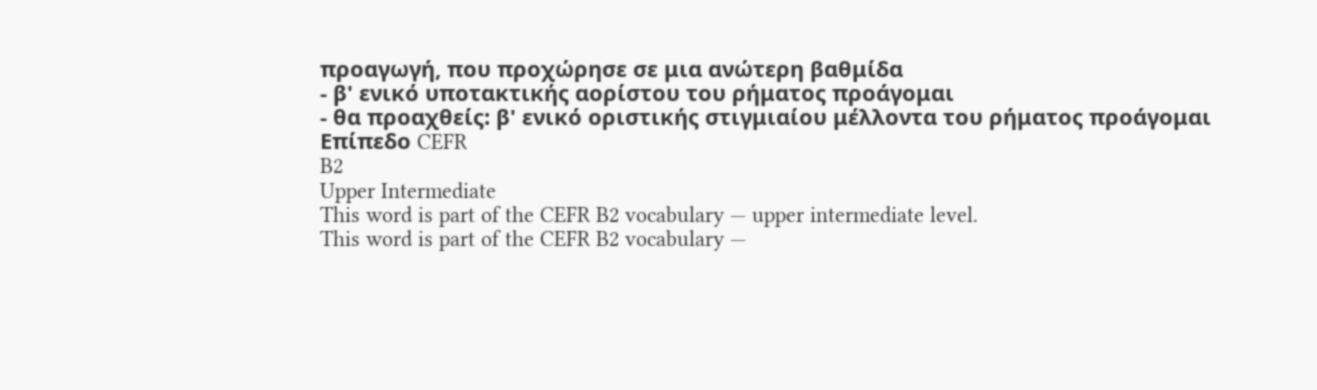προαγωγή, που προχώρησε σε μια ανώτερη βαθμίδα
- β' ενικό υποτακτικής αορίστου του ρήματος προάγομαι
- θα προαχθείς: β' ενικό οριστικής στιγμιαίου μέλλοντα του ρήματος προάγομαι
Επίπεδο CEFR
B2
Upper Intermediate
This word is part of the CEFR B2 vocabulary — upper intermediate level.
This word is part of the CEFR B2 vocabulary —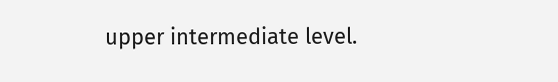upper intermediate level.